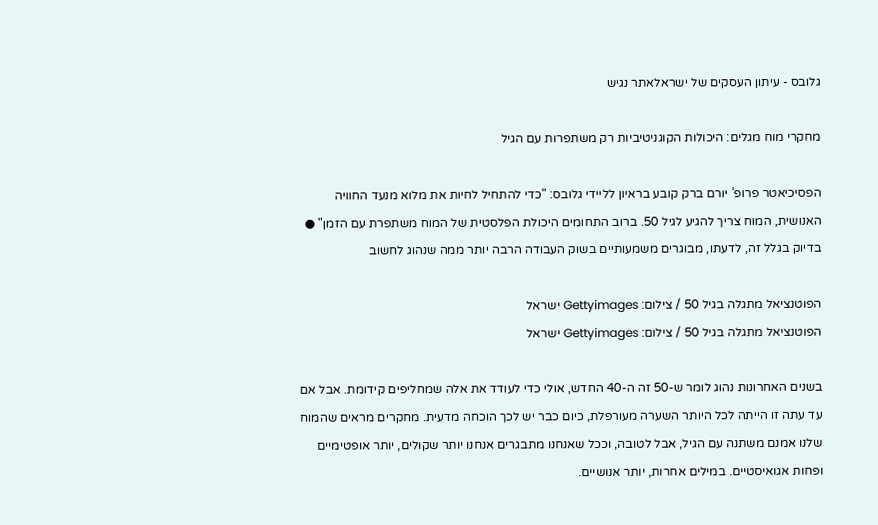גלובס - עיתון העסקים של ישראלאתר נגיש

מחקרי מוח מגלים: היכולות הקוגניטיביות רק משתפרות עם הגיל

הפסיכיאטר פרופ’ יורם ברק קובע בראיון לליידי גלובס: "כדי להתחיל לחיות את מלוא מנעד החוויה האנושית, המוח צריך להגיע לגיל 50. ברוב התחומים היכולת הפלסטית של המוח משתפרת עם הזמן" ● בדיוק בגלל זה, לדעתו, מבוגרים משמעותיים בשוק העבודה הרבה יותר ממה שנהוג לחשוב

הפוטנציאל מתגלה בגיל 50 / צילום: Gettyimages ישראל
הפוטנציאל מתגלה בגיל 50 / צילום: Gettyimages ישראל

בשנים האחרונות נהוג לומר ש-50 זה ה-40 החדש, אולי כדי לעודד את אלה שמחליפים קידומת. אבל אם עד עתה זו הייתה לכל היותר השערה מעורפלת, כיום כבר יש לכך הוכחה מדעית. מחקרים מראים שהמוח שלנו אמנם משתנה עם הגיל, אבל לטובה, וככל שאנחנו מתבגרים אנחנו יותר שקולים, יותר אופטימיים ופחות אגואיסטיים. במילים אחרות, יותר אנושיים.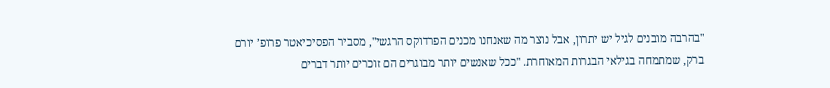"בהרבה מובנים לגיל יש יתרון, אבל נוצר מה שאנחנו מכנים הפרדוקס הרגשי", מסביר הפסיכיאטר פרופ’ יורם ברק, שמתמחה בגילאי הבגרות המאוחרת. "ככל שאנשים יותר מבוגרים הם זוכרים יותר דברים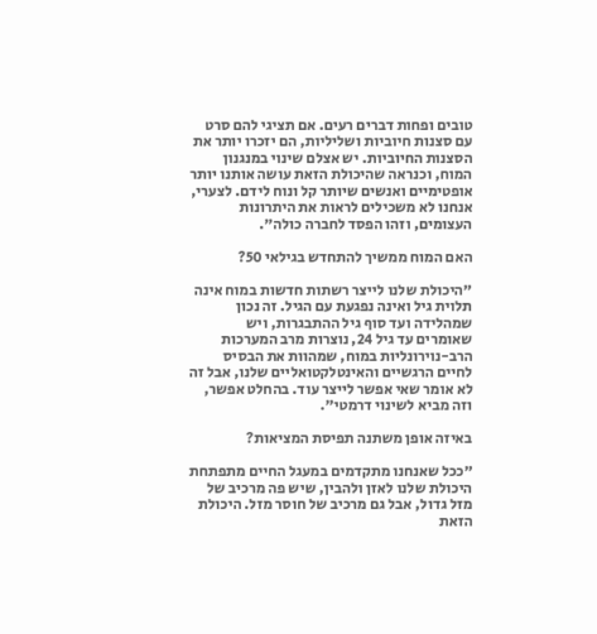טובים ופחות דברים רעים. אם תציגי להם סרט עם סצנות חיוביות ושליליות, הם יזכרו יותר את הסצנות החיוביות. יש אצלם שינוי במנגנון המוח, וכנראה שהיכולת הזאת עושה אותנו יותר אופטימיים ואנשים שיותר קל ונוח לידם. לצערי, אנחנו לא משכילים לראות את היתרונות העצומים, וזהו הפסד לחברה כולה".

האם המוח ממשיך להתחדש בגילאי 50?

"היכולת שלנו לייצר רשתות חדשות במוח אינה תלוית גיל ואינה נפגעת עם הגיל. זה נכון שמהלידה ועד סוף גיל ההתבגרות, ויש שאומרים עד גיל 24, נוצרות מרב המערכות הרב-נוירונליות במוח, שמהוות את הבסיס לחיים הרגשיים והאינטלקטואליים שלנו, אבל זה לא אומר שאי אפשר לייצר עוד. בהחלט אפשר, וזה מביא לשינוי דרמטי".

באיזה אופן משתנה תפיסת המציאות?

"ככל שאנחנו מתקדמים במעגל החיים מתפתחת היכולת שלנו לאזן ולהבין, שיש פה מרכיב של מזל גדול, אבל גם מרכיב של חוסר מזל. היכולת הזאת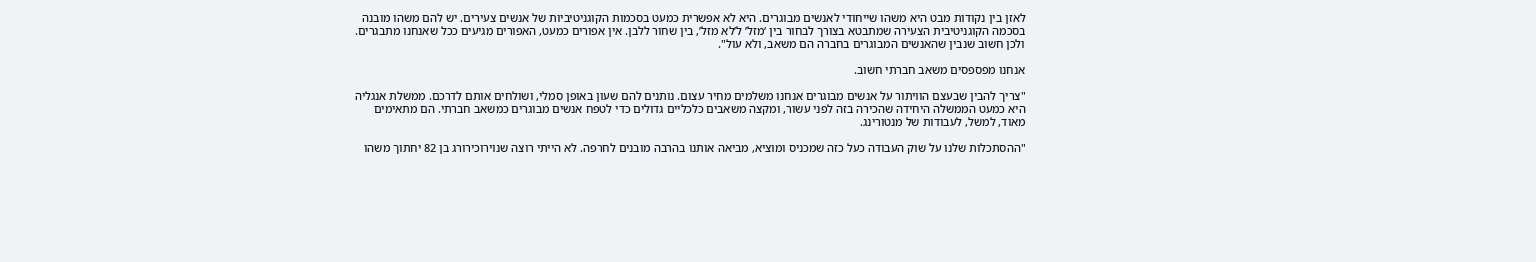לאזן בין נקודות מבט היא משהו שייחודי לאנשים מבוגרים. היא לא אפשרית כמעט בסכמות הקוגניטיביות של אנשים צעירים. יש להם משהו מובנה בסכמה הקוגניטיבית הצעירה שמתבטא בצורך לבחור בין ‘מזל’ ל’לא מזל’, בין שחור ללבן. אין אפורים כמעט, האפורים מגיעים ככל שאנחנו מתבגרים. ולכן חשוב שנבין שהאנשים המבוגרים בחברה הם משאב, ולא עול".

אנחנו מפספסים משאב חברתי חשוב.

"צריך להבין שבעצם הוויתור על אנשים מבוגרים אנחנו משלמים מחיר עצום. נותנים להם שעון באופן סמלי, ושולחים אותם לדרכם. ממשלת אנגליה היא כמעט הממשלה היחידה שהכירה בזה לפני עשור, ומקצה משאבים כלכליים גדולים כדי לטפח אנשים מבוגרים כמשאב חברתי. הם מתאימים מאוד, למשל, לעבודות של מנטורינג.

"ההסתכלות שלנו על שוק העבודה כעל כזה שמכניס ומוציא, מביאה אותנו בהרבה מובנים לחרפה. לא הייתי רוצה שנוירוכירורג בן 82 יחתוך משהו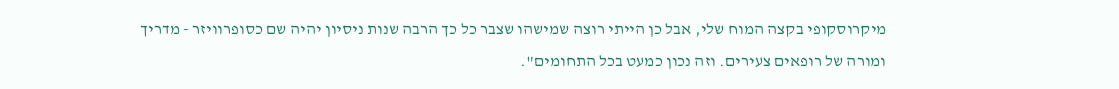מיקרוסקופי בקצה המוח שלי, אבל כן הייתי רוצה שמישהו שצבר כל כך הרבה שנות ניסיון יהיה שם כסופרוויזר - מדריך ומורה של רופאים צעירים. וזה נכון כמעט בכל התחומים".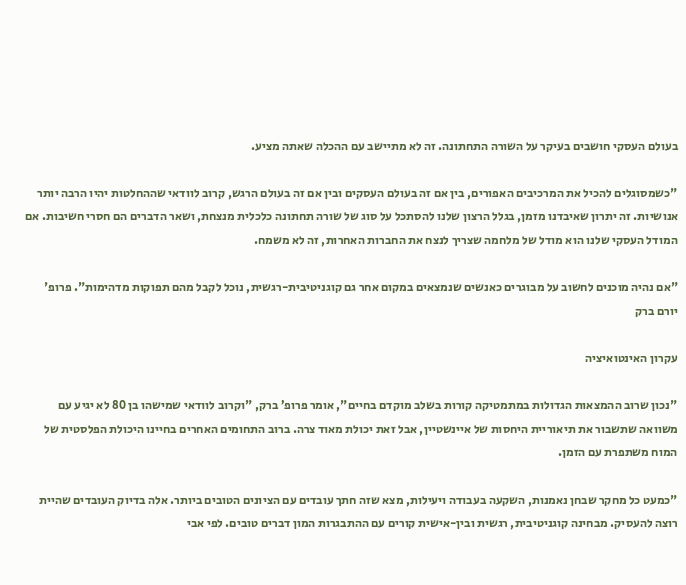בעולם העסקי חושבים בעיקר על השורה התחתונה. זה לא מתיישב עם ההכלה שאתה מציע.

"כשמסוגלים להכיל את המרכיבים האפורים, בין אם זה בעולם העסקים ובין אם זה בעולם הרגש, קרוב לוודאי שההחלטות יהיו הרבה יותר אנושיות. זה יתרון שאיבדנו מזמן, בגלל הרצון שלנו להסתכל על סוג של שורה תחתונה כלכלית מנצחת, ושאר הדברים הם חסרי חשיבות. אם המודל העסקי שלנו הוא מודל של מלחמה שצריך לנצח את החברות האחרות, זה לא משמח.

"אם נהיה מוכנים לחשוב על מבוגרים כאנשים שנמצאים במקום אחר גם קוגניטיבית-רגשית, נוכל לקבל מהם תפוקות מדהימות". פרופ' יורם ברק

עקרון האינטואיציה

"נכון שרוב ההמצאות הגדולות במתמטיקה קורות בשלב מוקדם בחיים", אומר פרופ’ ברק, "וקרוב לוודאי שמישהו בן 80 לא יגיע עם משוואה שתשבור את תיאוריית היחסות של איינשטיין, אבל זאת יכולת מאוד צרה. ברוב התחומים האחרים בחיינו היכולת הפלסטית של המוח משתפרת עם הזמן.

"כמעט כל מחקר שבחן נאמנות, השקעה בעבודה ויעילות, מצא שזה חתך עובדים עם הציונים הטובים ביותר. אלה בדיוק העובדים שהיית רוצה להעסיק. מבחינה קוגניטיבית, רגשית ובין-אישית קורים עם ההתבגרות המון דברים טובים. לפי אבי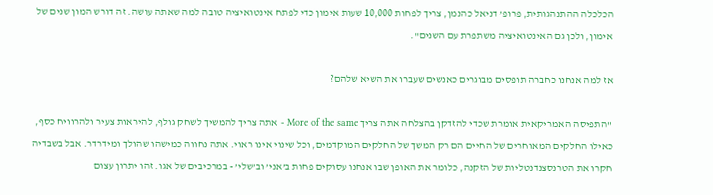הכלכלה ההתנהגותית, פרופ’ דניאל כהנמן, צריך לפחות 10,000 שעות אימון כדי לפתח אינטואיציה טובה למה שאתה עושה. זה דורש המון שנים של אימון, ולכן גם האינטואיציה משתפרת עם השנים".

אז למה אנחנו כחברה תופסים מבוגרים כאנשים שעברו את השיא שלהם?

"התפיסה האמריקאית אומרת שכדי להזדקן בהצלחה אתה צריך More of the same - אתה צריך להמשיך לשחק גולף, להיראות צעיר ולהרוויח כסף, כאילו החלקים המאוחרים של החיים הם רק המשך של החלקים המוקדמים, וכל שינוי אינו ראוי. אתה נחווה כמישהו שהולך ומידרדר. אבל בשבדיה חקרו את הטרנסצנדנטליות של הזקנה, כלומר את האופן שבו אנחנו עסוקים פחות ב’אני’ וב’שלי’ - במרכיבים של אגו. זהו יתרון עצום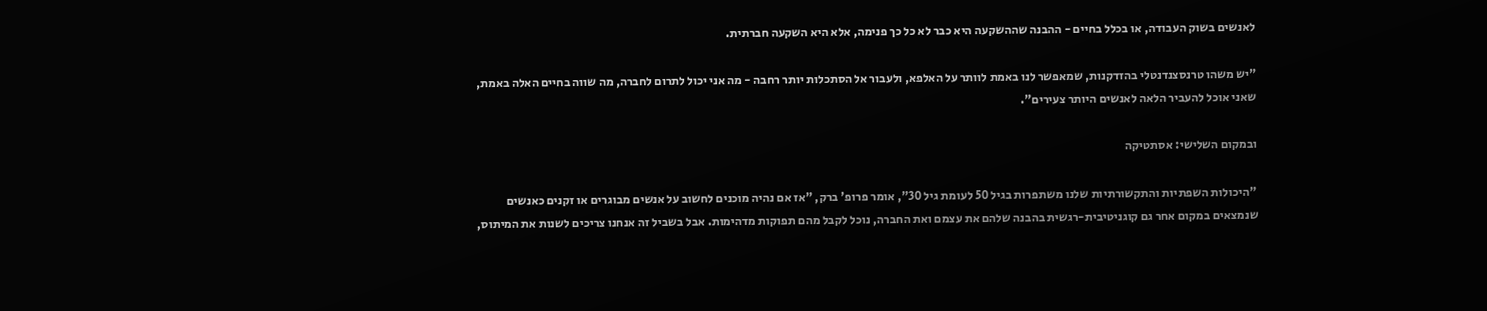לאנשים בשוק העבודה, או בכלל בחיים - ההבנה שההשקעה היא כבר לא כל כך פנימה, אלא היא השקעה חברתית.

"יש משהו טרנסצנדנטלי בהזדקנות, שמאפשר לנו באמת לוותר על האלפא, ולעבור אל הסתכלות יותר רחבה - מה אני יכול לתרום לחברה, מה שווה בחיים האלה באמת, שאני אוכל להעביר הלאה לאנשים היותר צעירים".

ובמקום השלישי: אסתטיקה

"היכולות השפתיות והתקשורתיות שלנו משתפרות בגיל 50 לעומת גיל 30", אומר פרופ' ברק, "אז אם נהיה מוכנים לחשוב על אנשים מבוגרים או זקנים כאנשים שנמצאים במקום אחר גם קוגניטיבית-רגשית בהבנה שלהם את עצמם ואת החברה, נוכל לקבל מהם תפוקות מדהימות. אבל בשביל זה אנחנו צריכים לשנות את המיתוס,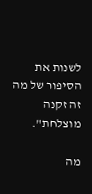לשנות את הסיפור של מה זה זקנה מוצלחת".

מה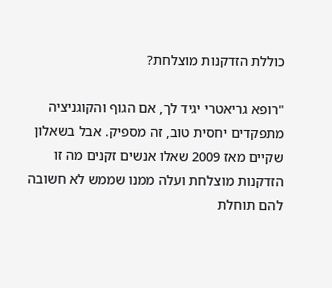כוללת הזדקנות מוצלחת?

"רופא גריאטרי יגיד לך, אם הגוף והקוגניציה מתפקדים יחסית טוב, זה מספיק. אבל בשאלון שקיים מאז 2009 שאלו אנשים זקנים מה זו הזדקנות מוצלחת ועלה ממנו שממש לא חשובה להם תוחלת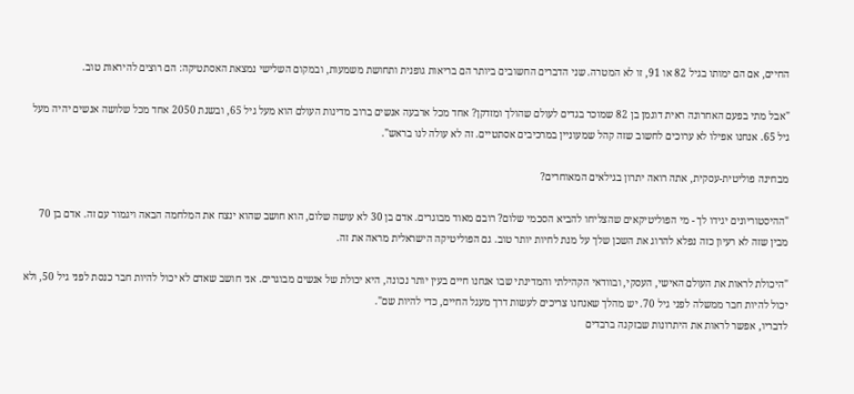החיים, אם הם ימותו בגיל 82 או 91, זו לא המטרה. שני הדברים החשובים ביותר הם בריאות גופנית ותחושת משמעות, ובמקום השלישי נמצאת האסתטיקה: הם רוצים להיראות טוב.

"אבל מתי בפעם האחרונה ראית דוגמן בן 82 שמוכר בגדים לעולם שהולך ומזדקן? אחד מכל ארבעה אנשים ברוב מדינות העולם הוא מעל גיל 65, ובשנת 2050 אחד מכל שלושה אנשים יהיה מעל גיל 65. אנחנו אפילו לא ערוכים לחשוב שזה קהל שמעוניין במרכיבים אסתטיים. זה לא עולה לנו בראש".

מבחינה פוליטית-עסקית, אתה רואה יתרון בגילאים המאוחרים?

"ההיסטוריונים יגידו לך - מי הפוליטיקאים שהצליחו להביא הסכמי שלום? רובם מאוד מבוגרים. אדם בן 30 לא עושה שלום, הוא חושב שהוא ינצח את המלחמה הבאה ויגמור עם זה. אדם בן 70 מבין שזה לא רעיון כזה נפלא להרוג את השכן שלך על מנת לחיות יותר טוב. גם הפוליטיקה הישראלית מראה את זה.

"היכולת לראות את העולם האישי, העסקי, ובוודאי הקהילתי והמדינתי שבו אנחנו חיים בעין יותר נכונה, היא יכולת של אנשים מבוגרים. אני חושב שאדם לא יכול להיות חבר כנסת לפני גיל 50, ולא יכול להיות חבר ממשלה לפני גיל 70. יש מהלך שאנחנו צריכים לעשות דרך מעגל החיים, כדי להיות שם".
לדבריו, אפשר לראות את היתרונות שבזקנה ברבדים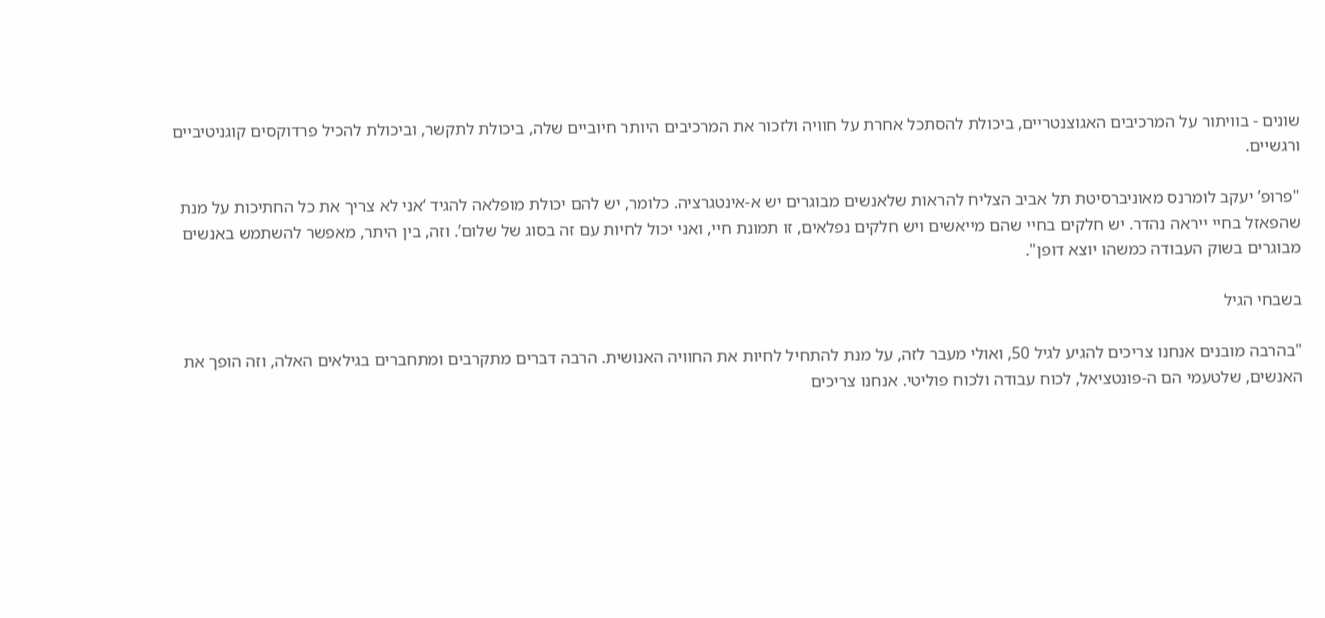שונים - בוויתור על המרכיבים האגוצנטריים, ביכולת להסתכל אחרת על חוויה ולזכור את המרכיבים היותר חיוביים שלה, ביכולת לתקשר, וביכולת להכיל פרדוקסים קוגניטיביים ורגשיים.

"פרופ’ יעקב לומרנס מאוניברסיטת תל אביב הצליח להראות שלאנשים מבוגרים יש א-אינטגרציה. כלומר, יש להם יכולת מופלאה להגיד ‘אני לא צריך את כל החתיכות על מנת שהפאזל בחיי ייראה נהדר. יש חלקים בחיי שהם מייאשים ויש חלקים נפלאים, זו תמונת חיי, ואני יכול לחיות עם זה בסוג של שלום’. וזה, בין היתר, מאפשר להשתמש באנשים מבוגרים בשוק העבודה כמשהו יוצא דופן".

בשבחי הגיל

"בהרבה מובנים אנחנו צריכים להגיע לגיל 50, ואולי מעבר לזה, על מנת להתחיל לחיות את החוויה האנושית. הרבה דברים מתקרבים ומתחברים בגילאים האלה, וזה הופך את האנשים, שלטעמי הם ה-פונטציאל, לכוח עבודה ולכוח פוליטי. אנחנו צריכים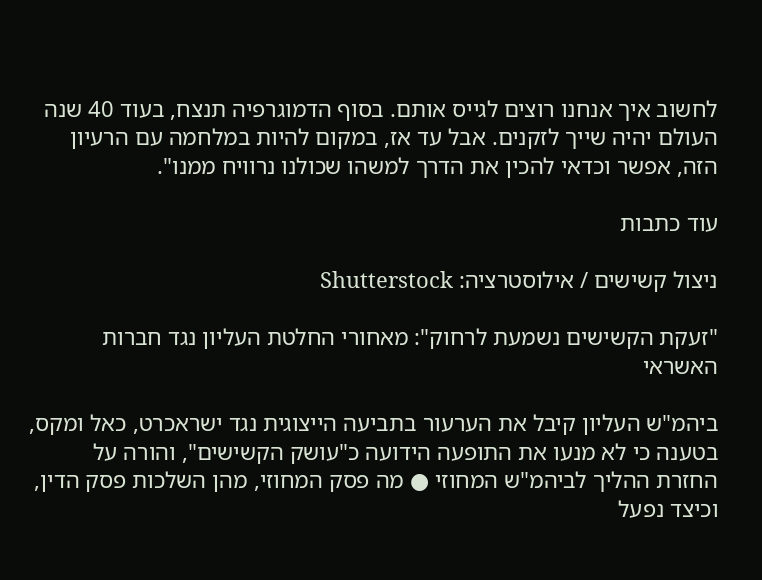לחשוב איך אנחנו רוצים לגייס אותם. בסוף הדמוגרפיה תנצח, בעוד 40 שנה העולם יהיה שייך לזקנים. אבל עד אז, במקום להיות במלחמה עם הרעיון הזה, אפשר וכדאי להכין את הדרך למשהו שכולנו נרוויח ממנו".

עוד כתבות

ניצול קשישים / אילוסטרציה: Shutterstock

"זעקת הקשישים נשמעת לרחוק": מאחורי החלטת העליון נגד חברות האשראי

ביהמ"ש העליון קיבל את הערעור בתביעה הייצוגית נגד ישראכרט, כאל ומקס, בטענה כי לא מנעו את התופעה הידועה כ"עושק הקשישים", והורה על החזרת ההליך לביהמ"ש המחוזי ● מה פסק המחוזי, מהן השלכות פסק הדין, וכיצד נפעל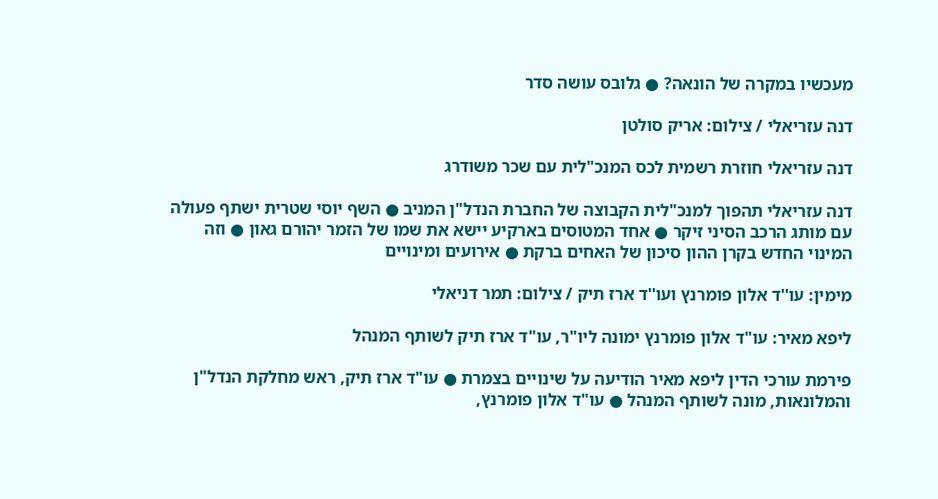מעכשיו במקרה של הונאה? ● גלובס עושה סדר

דנה עזריאלי / צילום: אריק סולטן

דנה עזריאלי חוזרת רשמית לכס המנכ"לית עם שכר משודרג

דנה עזריאלי תהפוך למנכ"לית הקבוצה של החברת הנדל"ן המניב ● השף יוסי שטרית ישתף פעולה עם מותג הרכב הסיני זיקר ● אחד המטוסים בארקיע יישא את שמו של הזמר יהורם גאון ● וזה המינוי החדש בקרן ההון סיכון של האחים ברקת ● אירועים ומינויים

מימין: עו''ד אלון פומרנץ ועו''ד ארז תיק / צילום: תמר דניאלי

ליפא מאיר: עו"ד אלון פומרנץ ימונה ליו"ר, עו"ד ארז תיק לשותף המנהל

פירמת עורכי הדין ליפא מאיר הודיעה על שינויים בצמרת ● עו"ד ארז תיק, ראש מחלקת הנדל"ן והמלונאות, מונה לשותף המנהל ● עו"ד אלון פומרנץ,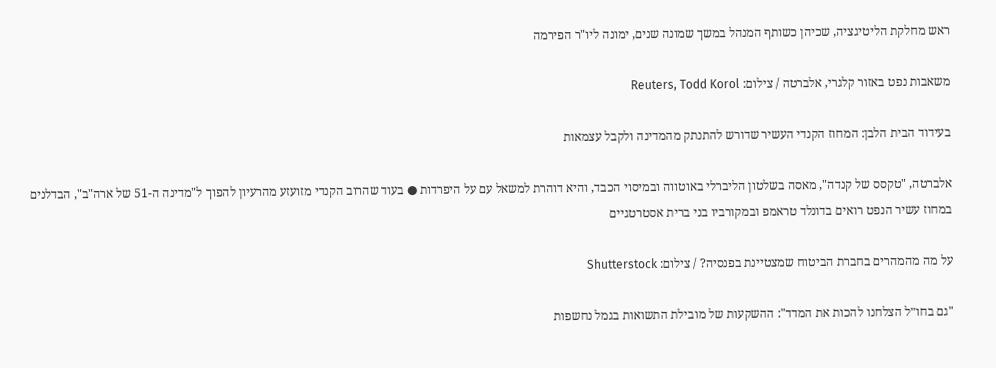ראש מחלקת הליטיגציה, שכיהן כשותף המנהל במשך שמונה שנים, ימונה ליו"ר הפירמה

משאבות נפט באזור קלגרי, אלברטה / צילום: Reuters, Todd Korol

בעידוד הבית הלבן: המחוז הקנדי העשיר שדורש להתנתק מהמדינה ולקבל עצמאות

אלברטה, "טקסס של קנדה", מאסה בשלטון הליברלי באוטווה ובמיסוי הכבד, והיא דוהרת למשאל עם על היפרדות ● בעוד שהרוב הקנדי מזועזע מהרעיון להפוך ל"מדינה ה-51 של ארה"ב", הבדלנים במחוז עשיר הנפט רואים בדונלד טראמפ ובמקורביו בני ברית אסטרטגיים

על מה מהמהרים בחברת הביטוח שמצטיינת בפנסיה? / צילום: Shutterstock

"גם בחו״ל הצלחנו להכות את המדד": ההשקעות של מובילת התשואות בגמל נחשפות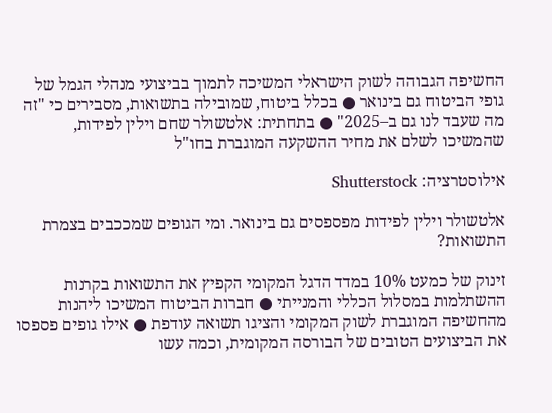החשיפה הגבוהה לשוק הישראלי המשיכה לתמוך בביצועי מנהלי הגמל של גופי הביטוח גם בינואר ● בכלל ביטוח, שמובילה בתשואות, מסבירים כי "זה מה שעבד לנו גם ב–2025" ● בתחתית: אלטשולר שחם וילין לפידות, שהמשיכו לשלם את מחיר ההשקעה המוגברת בחו"ל

אילוסטרציה: Shutterstock

אלטשולר וילין לפידות מפספסים גם בינואר. ומי הגופים שמככבים בצמרת התשואות?

זינוק של כמעט 10% במדד הדגל המקומי הקפיץ את התשואות בקרנות ההשתלמות במסלול הכללי והמנייתי ● חברות הביטוח המשיכו ליהנות מהחשיפה המוגברת לשוק המקומי והציגו תשואה עודפת ● אילו גופים פספסו את הביצועים הטובים של הבורסה המקומית, וכמה עשו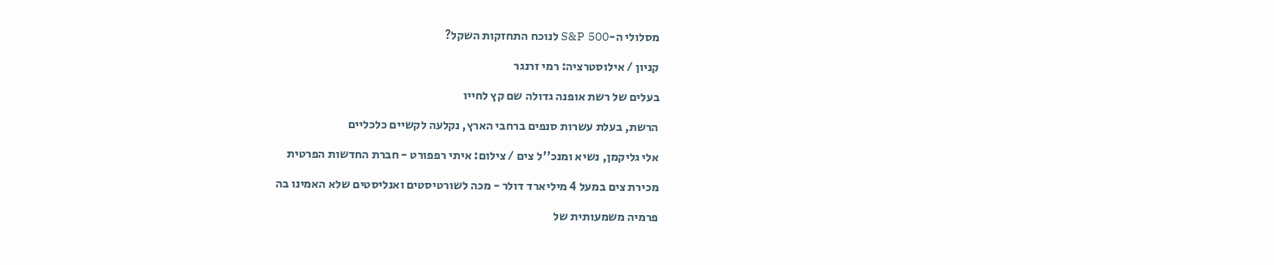מסלולי ה-S&P 500 לנוכח התחזקות השקל?

קניון / אילוסטרציה: רמי זרנגר

בעלים של רשת אופנה גדולה שם קץ לחייו

הרשת, בעלת עשרות סנפים ברחבי הארץ, נקלעה לקשיים כלכליים

אלי גליקמן, נשיא ומנכ''ל צים / צילום: איתי רפפורט - חברת החדשות הפרטית

מכירת צים במעל 4 מיליארד דולר - מכה לשורטיסטים ואנליסטים שלא האמינו בה

פרמיה משמעותית של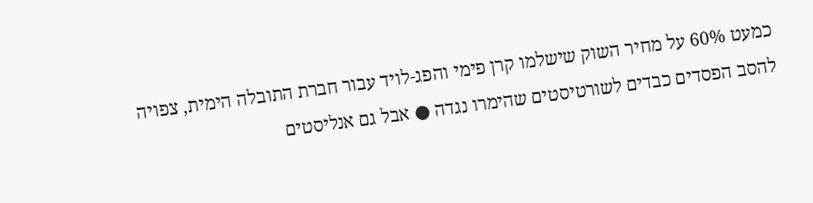כמעט 60% על מחיר השוק שישלמו קרן פימי והפג-לויד עבור חברת התובלה הימית, צפויה להסב הפסדים כבדים לשורטיסטים שהימרו נגדה ● אבל גם אנליסטים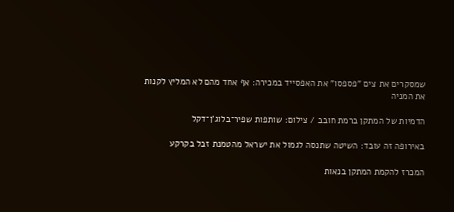שמסקרים את צים "פספסו" את האפסייד במכירה: אף אחד מהם לא המליץ לקנות את המניה

הדמיות של המתקן ברמת חובב / צילום: שותפות שפיר־בלוג'ן־דקל

באירופה זה עובד: השיטה שתנסה לגמול את ישראל מהטמנת זבל בקרקע

המכרז להקמת המתקן בנאות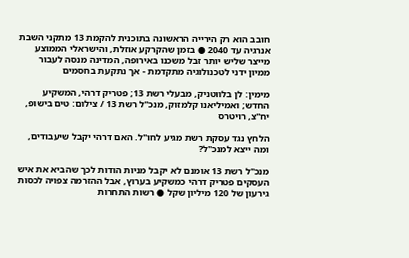חובב הוא רק הירייה הראשונה בתוכנית להקמת 13 מתקני השבת אנרגיה עד 2040 ● בזמן שהקרקע אוזלת, והישראלי הממוצע מייצר שליש יותר זבל משכנו באירופה, המדינה מנסה לעבור ממיון ידני לטכנולוגיה מתקדמת - אך נתקעת בחסמים

מימין: לן בלווטניק, מבעלי רשת 13; פטריק דרהי, המשקיע החדש; ואמיליאנו קלמזוק, מנכ''ל רשת 13 / צילום: טים בישופ, יח''צ, רויטרס

הלחץ נגד עסקת רשת מגיע לחו"ל. האם דרהי יקבל שיעבודים, ומה ייצא למנכ"ל?

מנכ"ל רשת 13 אומנם לא יקבל מניות הודות לכך שהביא את איש העסקים פטריק דרהי כמשקיע בערוץ, אבל ההזרמה צפויה לכסות גירעון של 120 מיליון שקל ● רשות התחרות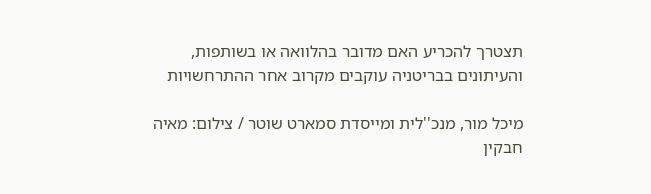תצטרך להכריע האם מדובר בהלוואה או בשותפות, והעיתונים בבריטניה עוקבים מקרוב אחר ההתרחשויות

מיכל מור, מנכ''לית ומייסדת סמארט שוטר / צילום: מאיה חבקין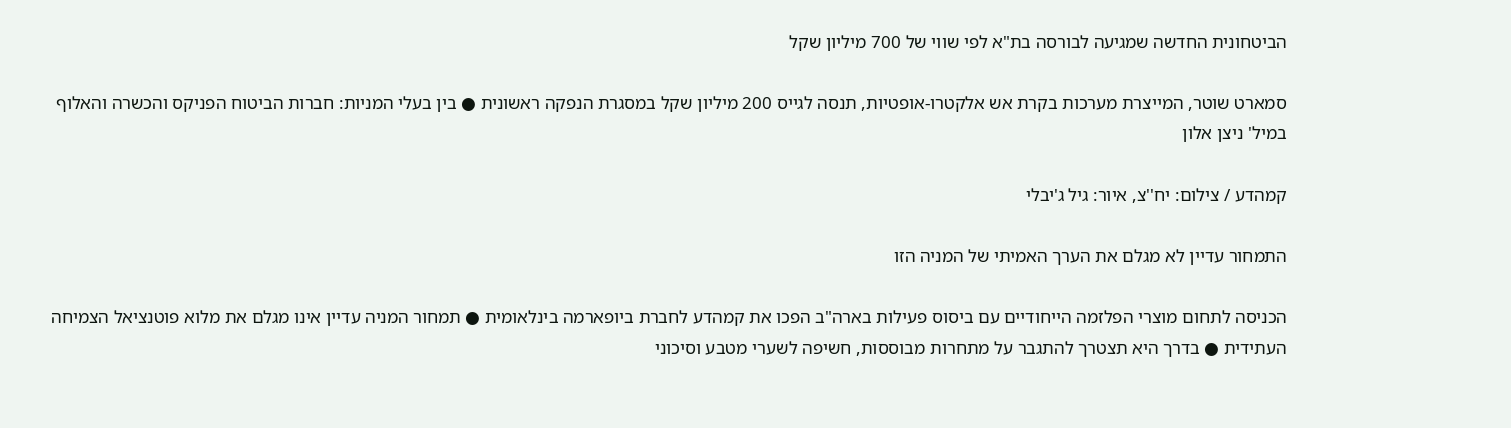הביטחונית החדשה שמגיעה לבורסה בת"א לפי שווי של 700 מיליון שקל

סמארט שוטר, המייצרת מערכות בקרת אש אלקטרו-אופטיות, תנסה לגייס 200 מיליון שקל במסגרת הנפקה ראשונית ● בין בעלי המניות: חברות הביטוח הפניקס והכשרה והאלוף במיל' ניצן אלון

קמהדע / צילום: יח''צ, איור: גיל ג'יבלי

התמחור עדיין לא מגלם את הערך האמיתי של המניה הזו

הכניסה לתחום מוצרי הפלזמה הייחודיים עם ביסוס פעילות בארה"ב הפכו את קמהדע לחברת ביופארמה בינלאומית ● תמחור המניה עדיין אינו מגלם את מלוא פוטנציאל הצמיחה העתידית ● בדרך היא תצטרך להתגבר על מתחרות מבוססות, חשיפה לשערי מטבע וסיכוני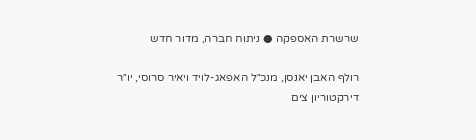שרשרת האספקה ● ניתוח חברה, מדור חדש

רולף האבן יאנסן, מנכ״ל האפאג-לויד ויאיר סרוסי, יו״ר דירקטוריון צים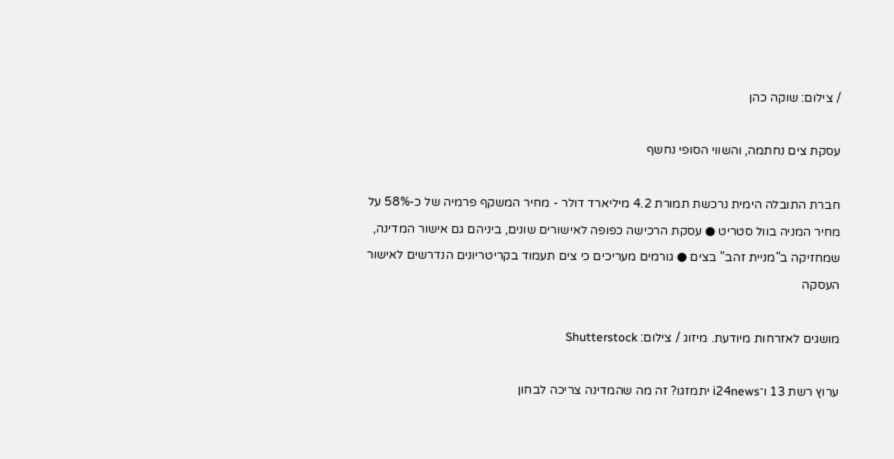/ צילום: שוקה כהן

עסקת צים נחתמה, והשווי הסופי נחשף

חברת התובלה הימית נרכשת תמורת 4.2 מיליארד דולר - מחיר המשקף פרמיה של כ-58% על מחיר המניה בוול סטריט ● עסקת הרכישה כפופה לאישורים שונים, ביניהם גם אישור המדינה, שמחזיקה ב"מניית זהב" בצים ● גורמים מעריכים כי צים תעמוד בקריטריונים הנדרשים לאישור העסקה

מושגים לאזרחות מיודעת. מיזוג / צילום: Shutterstock

ערוץ רשת 13 ו־i24news יתמזגו? זה מה שהמדינה צריכה לבחון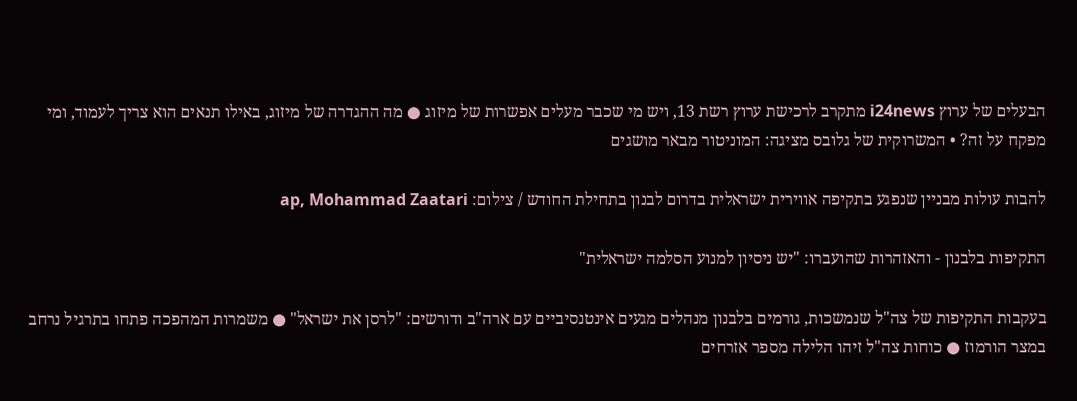הבעלים של ערוץ i24news מתקרב לרכישת ערוץ רשת 13, ויש מי שכבר מעלים אפשרות של מיזוג ● מה ההגדרה של מיזוג, באילו תנאים הוא צריך לעמוד, ומי מפקח על זה? • המשרוקית של גלובס מציגה: המוניטור מבאר מושגים

להבות עולות מבניין שנפגע בתקיפה אווירית ישראלית בדרום לבנון בתחילת החודש / צילום: ap, Mohammad Zaatari

התקיפות בלבנון - והאזהרות שהועברו: "יש ניסיון למנוע הסלמה ישראלית"

בעקבות התקיפות של צה"ל שנמשכות, גורמים בלבנון מנהלים מגעים אינטנסיביים עם ארה"ב ודורשים: "לרסן את ישראל" ● משמרות המהפכה פתחו בתרגיל נרחב במצר הורמוז ● כוחות צה"ל זיהו הלילה מספר אזרחים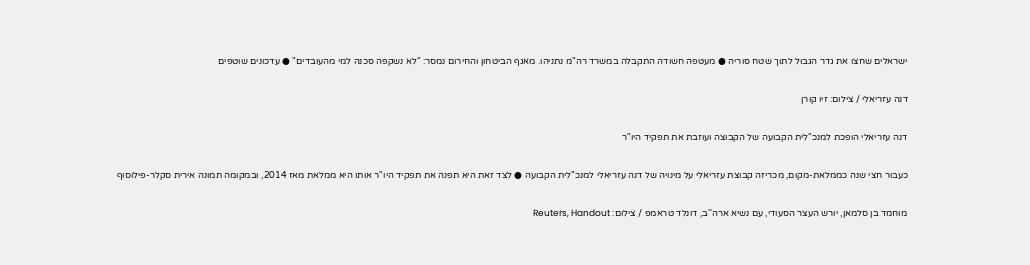ישראלים שחצו את גדר הגבול לתוך שטח סוריה ● מעטפה חשודה התקבלה במשרד רה"מ נתניהו. מאגף הביטחון והחירום נמסר: "לא נשקפה סכנה למי מהעובדים" ● עדכונים שוטפים

דנה עזריאלי / צילום: זיו קורן

דנה עזריאלי הופכת למנכ"לית הקבועה של הקבוצה ועוזבת את תפקיד היו"ר

כעבור חצי שנה כממלאת-מקום, מכריזה קבוצת עזריאלי על מינויה של דנה עזריאלי למנכ"לית הקבועה ● לצד זאת היא תפנה את תפקיד היו"ר אותו היא ממלאת מאז 2014, ובמקומה תמונה אירית סקלר-פילוסוף

מוחמד בן סלמאן, יורש העצר הסעודי, עם נשיא ארה''ב, דונלד טראמפ / צילום: Reuters, Handout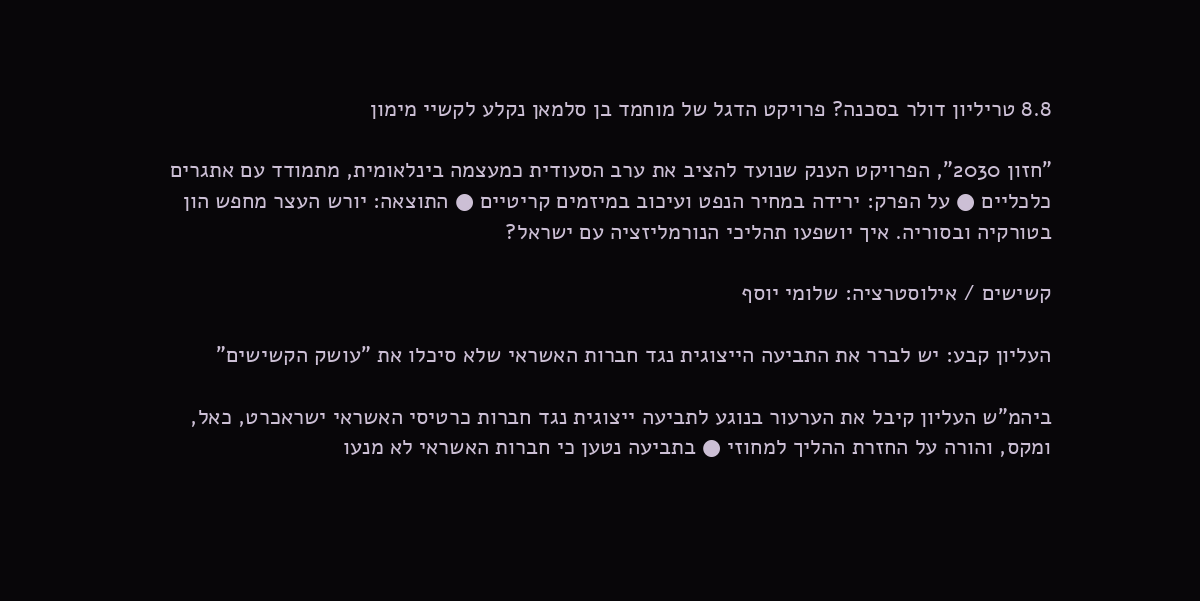8.8 טריליון דולר בסכנה? פרויקט הדגל של מוחמד בן סלמאן נקלע לקשיי מימון

"חזון 2030", הפרויקט הענק שנועד להציב את ערב הסעודית כמעצמה בינלאומית, מתמודד עם אתגרים כלכליים ● על הפרק: ירידה במחיר הנפט ועיכוב במיזמים קריטיים ● התוצאה: יורש העצר מחפש הון בטורקיה ובסוריה. איך יושפעו תהליכי הנורמליזציה עם ישראל?

קשישים / אילוסטרציה: שלומי יוסף

העליון קבע: יש לברר את התביעה הייצוגית נגד חברות האשראי שלא סיכלו את "עושק הקשישים"

ביהמ"ש העליון קיבל את הערעור בנוגע לתביעה ייצוגית נגד חברות כרטיסי האשראי ישראכרט, כאל, ומקס, והורה על החזרת ההליך למחוזי ● בתביעה נטען כי חברות האשראי לא מנעו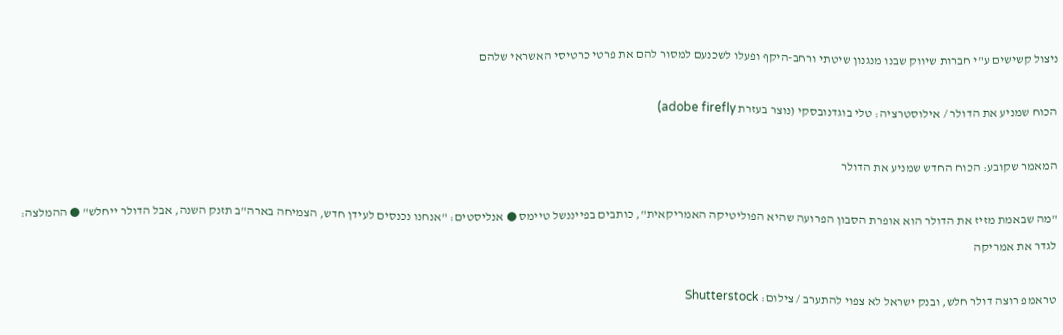ניצול קשישים ע"י חברות שיווק שבנו מנגנון שיטתי ורחב-היקף ופעלו לשכנעם למסור להם את פרטי כרטיסי האשראי שלהם

הכוח שמניע את הדולר / אילוסטרציה: טלי בוגדנובסקי (נוצר בעזרת adobe firefly)

המאמר שקובע: הכוח החדש שמניע את הדולר

"מה שבאמת מזיז את הדולר הוא אופרת הסבון הפרועה שהיא הפוליטיקה האמריקאית", כותבים בפייננשל טיימס ● אנליסטים: "אנחנו נכנסים לעידן חדש, הצמיחה בארה"ב תזנק השנה, אבל הדולר ייחלש" ● ההמלצה: לגדר את אמריקה

טראמפ רוצה דולר חלש, ובנק ישראל לא צפוי להתערב / צילום: Shutterstock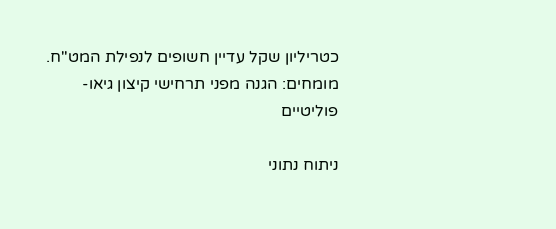כטריליון שקל עדיין חשופים לנפילת המט"ח. מומחים: הגנה מפני תרחישי קיצון גיאו-פוליטיים

ניתוח נתוני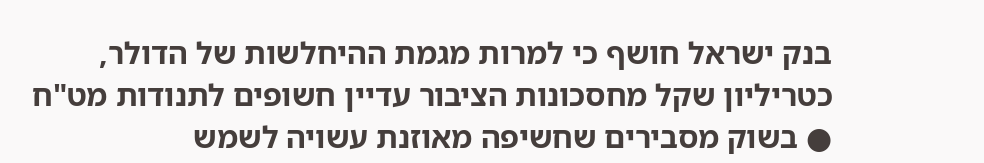בנק ישראל חושף כי למרות מגמת ההיחלשות של הדולר, כטריליון שקל מחסכונות הציבור עדיין חשופים לתנודות מט"ח ● בשוק מסבירים שחשיפה מאוזנת עשויה לשמש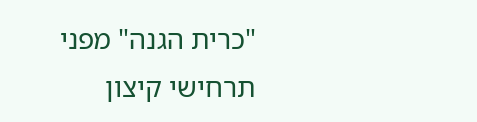"כרית הגנה" מפני תרחישי קיצון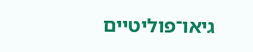גיאו־פוליטיים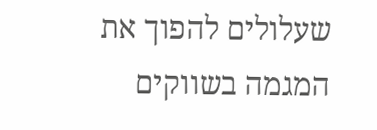שעלולים להפוך את המגמה בשווקים